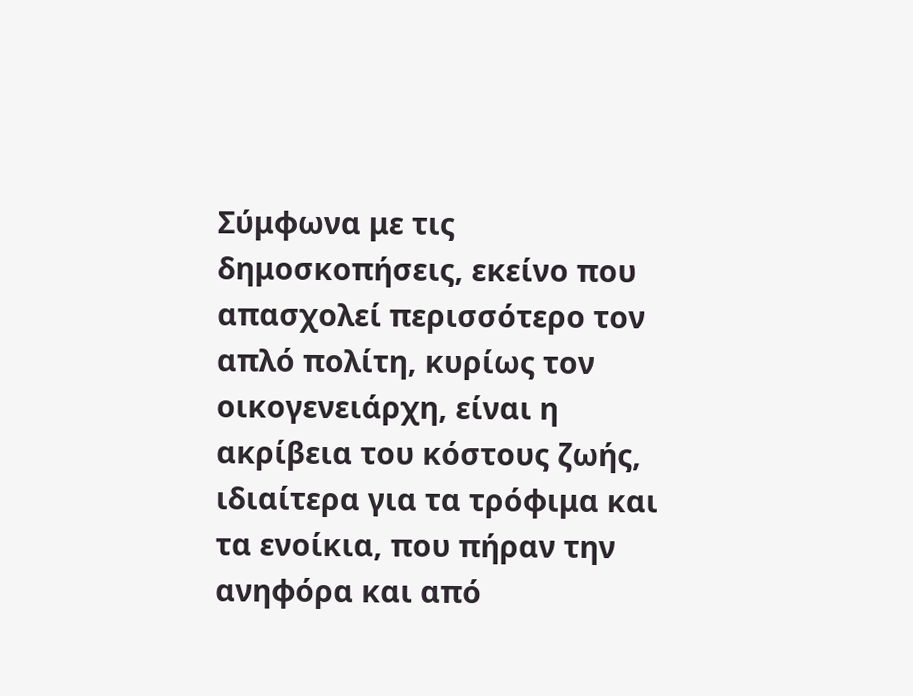Σύμφωνα με τις δημοσκοπήσεις, εκείνο που απασχολεί περισσότερο τον απλό πολίτη, κυρίως τον οικογενειάρχη, είναι η ακρίβεια του κόστους ζωής, ιδιαίτερα για τα τρόφιμα και τα ενοίκια, που πήραν την ανηφόρα και από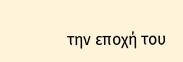την εποχή του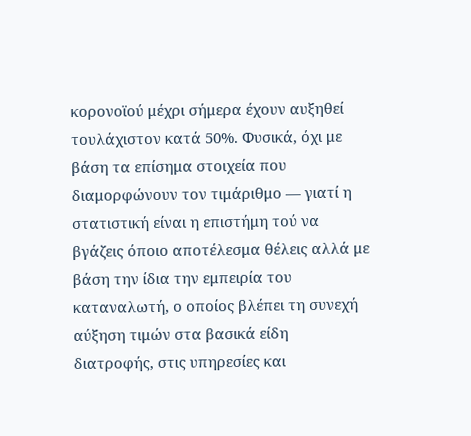κορονοϊού μέχρι σήμερα έχουν αυξηθεί τουλάχιστον κατά 50%. Φυσικά, όχι με βάση τα επίσημα στοιχεία που διαμορφώνουν τον τιμάριθμο — γιατί η στατιστική είναι η επιστήμη τού να βγάζεις όποιο αποτέλεσμα θέλεις αλλά με βάση την ίδια την εμπειρία του καταναλωτή, ο οποίος βλέπει τη συνεχή αύξηση τιμών στα βασικά είδη διατροφής, στις υπηρεσίες και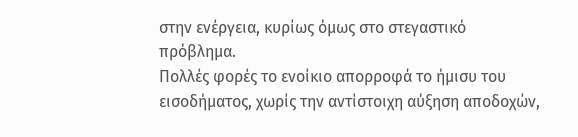στην ενέργεια, κυρίως όμως στο στεγαστικό πρόβλημα.
Πολλές φορές το ενοίκιο απορροφά το ήμισυ του εισοδήματος, χωρίς την αντίστοιχη αύξηση αποδοχών,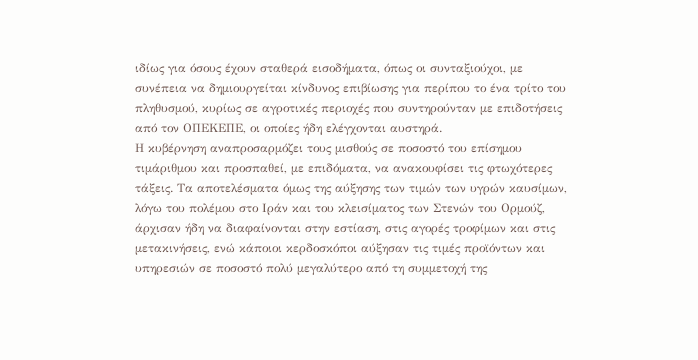ιδίως για όσους έχουν σταθερά εισοδήματα, όπως οι συνταξιούχοι, με συνέπεια να δημιουργείται κίνδυνος επιβίωσης για περίπου το ένα τρίτο του πληθυσμού, κυρίως σε αγροτικές περιοχές που συντηρούνταν με επιδοτήσεις από τον ΟΠΕΚΕΠΕ, οι οποίες ήδη ελέγχονται αυστηρά.
Η κυβέρνηση αναπροσαρμόζει τους μισθούς σε ποσοστό του επίσημου τιμάριθμου και προσπαθεί, με επιδόματα, να ανακουφίσει τις φτωχότερες τάξεις. Τα αποτελέσματα όμως της αύξησης των τιμών των υγρών καυσίμων, λόγω του πολέμου στο Ιράν και του κλεισίματος των Στενών του Ορμούζ, άρχισαν ήδη να διαφαίνονται στην εστίαση, στις αγορές τροφίμων και στις μετακινήσεις, ενώ κάποιοι κερδοσκόποι αύξησαν τις τιμές προϊόντων και υπηρεσιών σε ποσοστό πολύ μεγαλύτερο από τη συμμετοχή της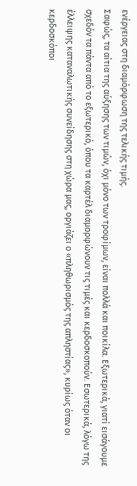ενέργειας στη διαμόρφωση της τελικής τιμής.
Σαφώς, τα αίτια της αύξησης των τιμών, όχι μόνο των τροφίμων, είναι πολλά και ποικίλα. Εξωτερικά, γιατί εισάγουμε σχεδόν τα πάντα από το εξωτερικό, όπου τα καρτέλ διαμορφώνουν τις τιμές και κερδοσκοπούν. Εσωτερικά, λόγω της έλλειψης καταναλωτικής συνείδησης στη χώρα μας, οργιάζει ο «πληθωρισμός της απληστίας», κυρίως όταν οι κερδοσκόποι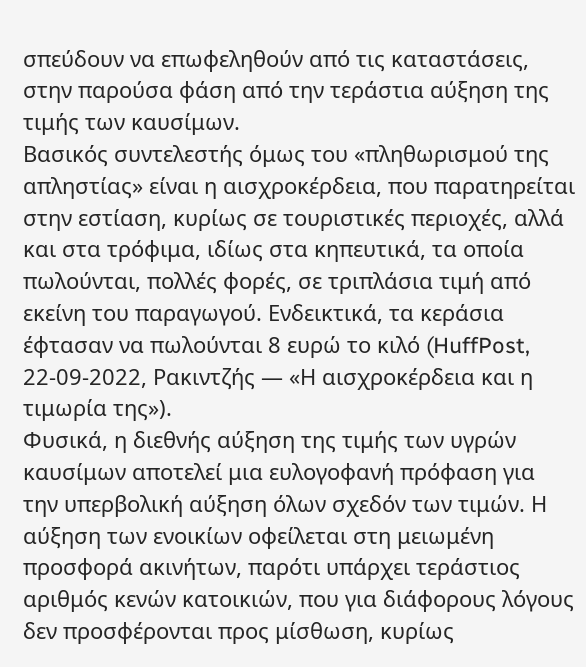σπεύδουν να επωφεληθούν από τις καταστάσεις, στην παρούσα φάση από την τεράστια αύξηση της τιμής των καυσίμων.
Βασικός συντελεστής όμως του «πληθωρισμού της απληστίας» είναι η αισχροκέρδεια, που παρατηρείται στην εστίαση, κυρίως σε τουριστικές περιοχές, αλλά και στα τρόφιμα, ιδίως στα κηπευτικά, τα οποία πωλούνται, πολλές φορές, σε τριπλάσια τιμή από εκείνη του παραγωγού. Ενδεικτικά, τα κεράσια έφτασαν να πωλούνται 8 ευρώ το κιλό (HuffPost, 22-09-2022, Ρακιντζής — «Η αισχροκέρδεια και η τιμωρία της»).
Φυσικά, η διεθνής αύξηση της τιμής των υγρών καυσίμων αποτελεί μια ευλογοφανή πρόφαση για την υπερβολική αύξηση όλων σχεδόν των τιμών. Η αύξηση των ενοικίων οφείλεται στη μειωμένη προσφορά ακινήτων, παρότι υπάρχει τεράστιος αριθμός κενών κατοικιών, που για διάφορους λόγους δεν προσφέρονται προς μίσθωση, κυρίως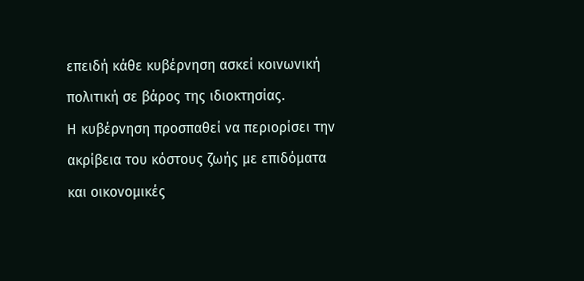επειδή κάθε κυβέρνηση ασκεί κοινωνική πολιτική σε βάρος της ιδιοκτησίας.
Η κυβέρνηση προσπαθεί να περιορίσει την ακρίβεια του κόστους ζωής με επιδόματα και οικονομικές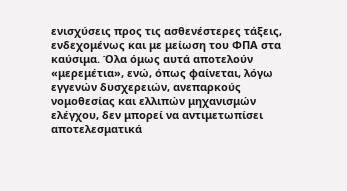ενισχύσεις προς τις ασθενέστερες τάξεις, ενδεχομένως και με μείωση του ΦΠΑ στα καύσιμα. Όλα όμως αυτά αποτελούν «μερεμέτια», ενώ, όπως φαίνεται, λόγω εγγενών δυσχερειών, ανεπαρκούς νομοθεσίας και ελλιπών μηχανισμών ελέγχου, δεν μπορεί να αντιμετωπίσει αποτελεσματικά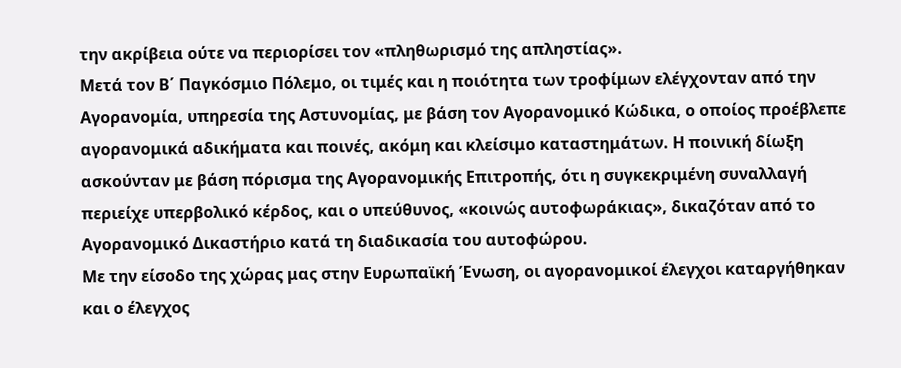την ακρίβεια ούτε να περιορίσει τον «πληθωρισμό της απληστίας».
Μετά τον Β΄ Παγκόσμιο Πόλεμο, οι τιμές και η ποιότητα των τροφίμων ελέγχονταν από την Αγορανομία, υπηρεσία της Αστυνομίας, με βάση τον Αγορανομικό Κώδικα, ο οποίος προέβλεπε αγορανομικά αδικήματα και ποινές, ακόμη και κλείσιμο καταστημάτων. Η ποινική δίωξη ασκούνταν με βάση πόρισμα της Αγορανομικής Επιτροπής, ότι η συγκεκριμένη συναλλαγή περιείχε υπερβολικό κέρδος, και ο υπεύθυνος, «κοινώς αυτοφωράκιας», δικαζόταν από το Αγορανομικό Δικαστήριο κατά τη διαδικασία του αυτοφώρου.
Με την είσοδο της χώρας μας στην Ευρωπαϊκή Ένωση, οι αγορανομικοί έλεγχοι καταργήθηκαν και ο έλεγχος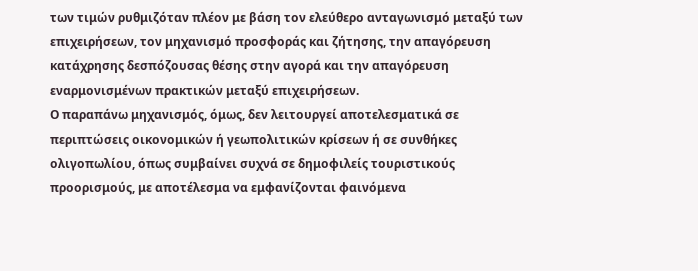των τιμών ρυθμιζόταν πλέον με βάση τον ελεύθερο ανταγωνισμό μεταξύ των επιχειρήσεων, τον μηχανισμό προσφοράς και ζήτησης, την απαγόρευση κατάχρησης δεσπόζουσας θέσης στην αγορά και την απαγόρευση εναρμονισμένων πρακτικών μεταξύ επιχειρήσεων.
Ο παραπάνω μηχανισμός, όμως, δεν λειτουργεί αποτελεσματικά σε περιπτώσεις οικονομικών ή γεωπολιτικών κρίσεων ή σε συνθήκες ολιγοπωλίου, όπως συμβαίνει συχνά σε δημοφιλείς τουριστικούς προορισμούς, με αποτέλεσμα να εμφανίζονται φαινόμενα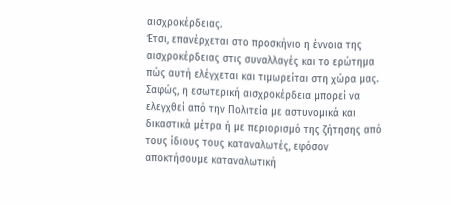αισχροκέρδειας.
Έτσι, επανέρχεται στο προσκήνιο η έννοια της αισχροκέρδειας στις συναλλαγές και το ερώτημα πώς αυτή ελέγχεται και τιμωρείται στη χώρα μας. Σαφώς, η εσωτερική αισχροκέρδεια μπορεί να ελεγχθεί από την Πολιτεία με αστυνομικά και δικαστικά μέτρα ή με περιορισμό της ζήτησης από τους ίδιους τους καταναλωτές, εφόσον αποκτήσουμε καταναλωτική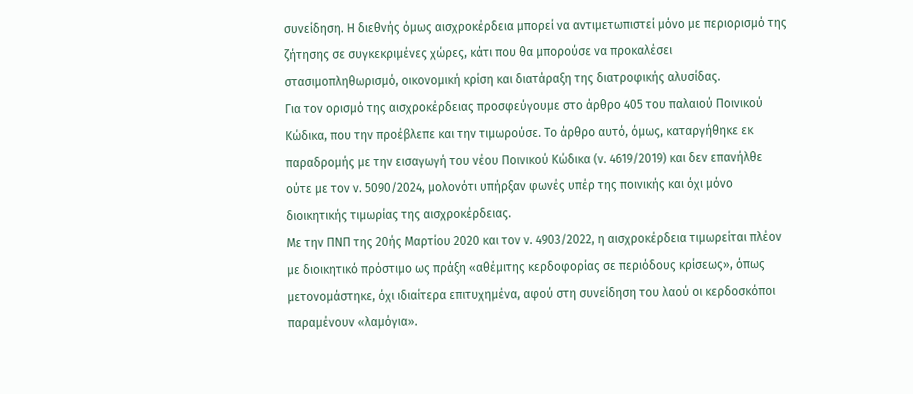συνείδηση. Η διεθνής όμως αισχροκέρδεια μπορεί να αντιμετωπιστεί μόνο με περιορισμό της ζήτησης σε συγκεκριμένες χώρες, κάτι που θα μπορούσε να προκαλέσει στασιμοπληθωρισμό, οικονομική κρίση και διατάραξη της διατροφικής αλυσίδας.
Για τον ορισμό της αισχροκέρδειας προσφεύγουμε στο άρθρο 405 του παλαιού Ποινικού Κώδικα, που την προέβλεπε και την τιμωρούσε. Το άρθρο αυτό, όμως, καταργήθηκε εκ παραδρομής με την εισαγωγή του νέου Ποινικού Κώδικα (ν. 4619/2019) και δεν επανήλθε ούτε με τον ν. 5090/2024, μολονότι υπήρξαν φωνές υπέρ της ποινικής και όχι μόνο διοικητικής τιμωρίας της αισχροκέρδειας.
Με την ΠΝΠ της 20ής Μαρτίου 2020 και τον ν. 4903/2022, η αισχροκέρδεια τιμωρείται πλέον με διοικητικό πρόστιμο ως πράξη «αθέμιτης κερδοφορίας σε περιόδους κρίσεως», όπως μετονομάστηκε, όχι ιδιαίτερα επιτυχημένα, αφού στη συνείδηση του λαού οι κερδοσκόποι παραμένουν «λαμόγια».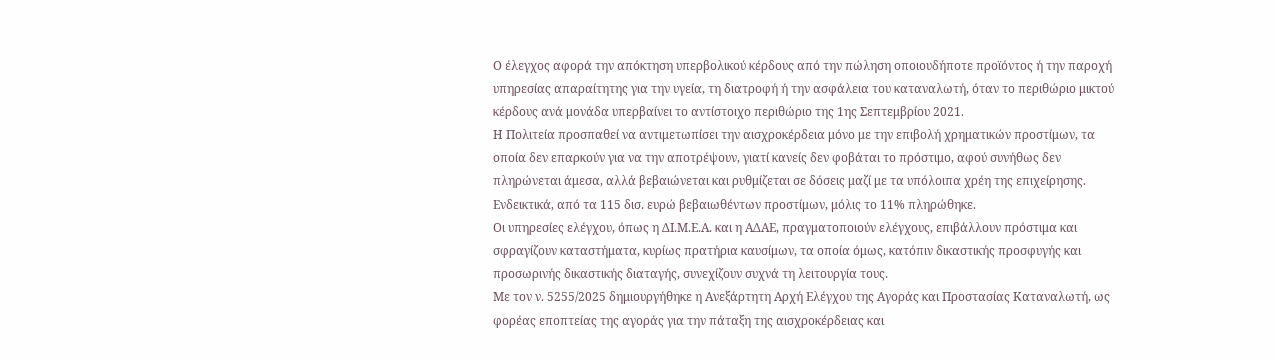Ο έλεγχος αφορά την απόκτηση υπερβολικού κέρδους από την πώληση οποιουδήποτε προϊόντος ή την παροχή υπηρεσίας απαραίτητης για την υγεία, τη διατροφή ή την ασφάλεια του καταναλωτή, όταν το περιθώριο μικτού κέρδους ανά μονάδα υπερβαίνει το αντίστοιχο περιθώριο της 1ης Σεπτεμβρίου 2021.
Η Πολιτεία προσπαθεί να αντιμετωπίσει την αισχροκέρδεια μόνο με την επιβολή χρηματικών προστίμων, τα οποία δεν επαρκούν για να την αποτρέψουν, γιατί κανείς δεν φοβάται το πρόστιμο, αφού συνήθως δεν πληρώνεται άμεσα, αλλά βεβαιώνεται και ρυθμίζεται σε δόσεις μαζί με τα υπόλοιπα χρέη της επιχείρησης. Ενδεικτικά, από τα 115 δισ. ευρώ βεβαιωθέντων προστίμων, μόλις το 11% πληρώθηκε.
Οι υπηρεσίες ελέγχου, όπως η ΔΙ.Μ.Ε.Α. και η ΑΔΑΕ, πραγματοποιούν ελέγχους, επιβάλλουν πρόστιμα και σφραγίζουν καταστήματα, κυρίως πρατήρια καυσίμων, τα οποία όμως, κατόπιν δικαστικής προσφυγής και προσωρινής δικαστικής διαταγής, συνεχίζουν συχνά τη λειτουργία τους.
Με τον ν. 5255/2025 δημιουργήθηκε η Ανεξάρτητη Αρχή Ελέγχου της Αγοράς και Προστασίας Καταναλωτή, ως φορέας εποπτείας της αγοράς για την πάταξη της αισχροκέρδειας και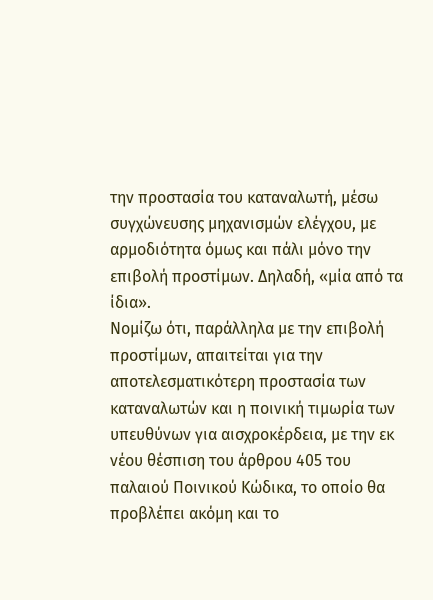την προστασία του καταναλωτή, μέσω συγχώνευσης μηχανισμών ελέγχου, με αρμοδιότητα όμως και πάλι μόνο την επιβολή προστίμων. Δηλαδή, «μία από τα ίδια».
Νομίζω ότι, παράλληλα με την επιβολή προστίμων, απαιτείται για την αποτελεσματικότερη προστασία των καταναλωτών και η ποινική τιμωρία των υπευθύνων για αισχροκέρδεια, με την εκ νέου θέσπιση του άρθρου 405 του παλαιού Ποινικού Κώδικα, το οποίο θα προβλέπει ακόμη και το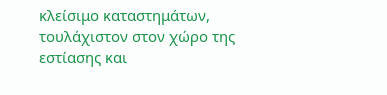κλείσιμο καταστημάτων, τουλάχιστον στον χώρο της εστίασης και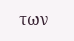των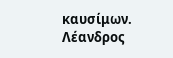καυσίμων.
Λέανδρος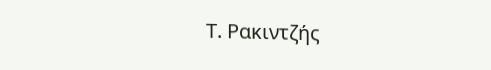Τ. Ρακιντζής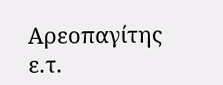Αρεοπαγίτης ε.τ.